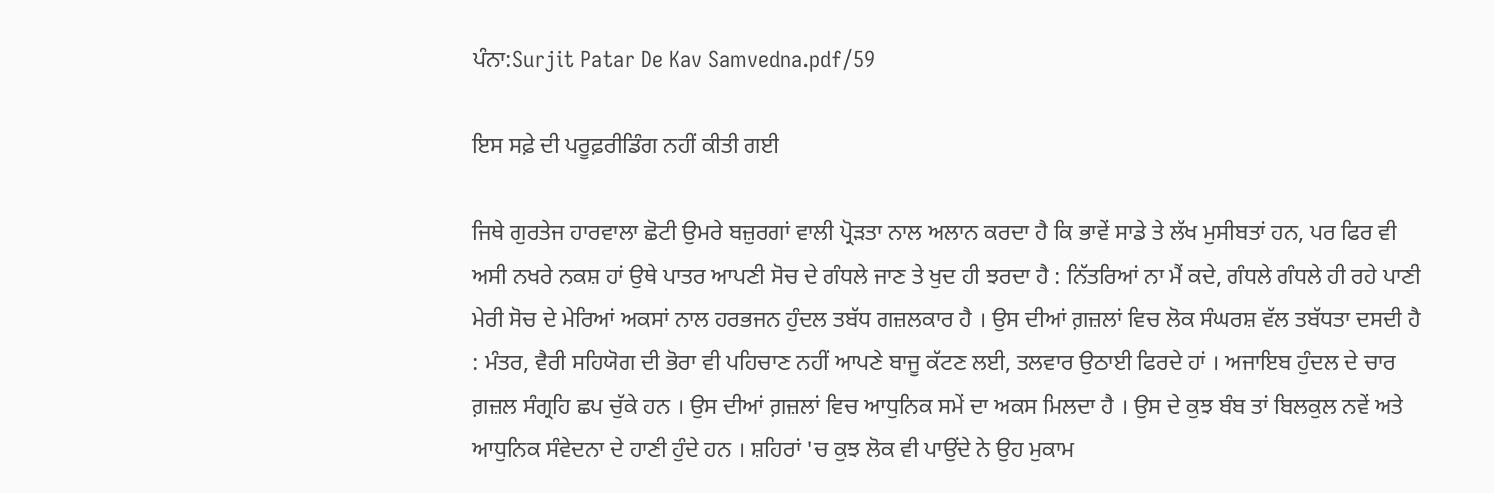ਪੰਨਾ:Surjit Patar De Kav Samvedna.pdf/59

ਇਸ ਸਫ਼ੇ ਦੀ ਪਰੂਫ਼ਰੀਡਿੰਗ ਨਹੀਂ ਕੀਤੀ ਗਈ

ਜਿਥੇ ਗੁਰਤੇਜ ਹਾਰਵਾਲਾ ਛੋਟੀ ਉਮਰੇ ਬਜ਼ੁਰਗਾਂ ਵਾਲੀ ਪ੍ਰੋੜਤਾ ਨਾਲ ਅਲਾਨ ਕਰਦਾ ਹੈ ਕਿ ਭਾਵੇਂ ਸਾਡੇ ਤੇ ਲੱਖ ਮੁਸੀਬਤਾਂ ਹਨ, ਪਰ ਫਿਰ ਵੀ ਅਸੀ ਨਖਰੇ ਨਕਸ਼ ਹਾਂ ਉਥੇ ਪਾਤਰ ਆਪਣੀ ਸੋਚ ਦੇ ਗੰਧਲੇ ਜਾਣ ਤੇ ਖੁਦ ਹੀ ਝਰਦਾ ਹੈ : ਨਿੱਤਰਿਆਂ ਨਾ ਮੈਂ ਕਦੇ, ਗੰਧਲੇ ਗੰਧਲੇ ਹੀ ਰਹੇ ਪਾਣੀ ਮੇਰੀ ਸੋਚ ਦੇ ਮੇਰਿਆਂ ਅਕਸਾਂ ਨਾਲ ਹਰਭਜਨ ਹੁੰਦਲ ਤਬੱਧ ਗਜ਼ਲਕਾਰ ਹੈ । ਉਸ ਦੀਆਂ ਗ਼ਜ਼ਲਾਂ ਵਿਚ ਲੋਕ ਸੰਘਰਸ਼ ਵੱਲ ਤਬੱਧਤਾ ਦਸਦੀ ਹੈ : ਮੰਤਰ, ਵੈਰੀ ਸਹਿਯੋਗ ਦੀ ਭੋਰਾ ਵੀ ਪਹਿਚਾਣ ਨਹੀਂ ਆਪਣੇ ਬਾਜੂ ਕੱਟਣ ਲਈ, ਤਲਵਾਰ ਉਠਾਈ ਫਿਰਦੇ ਹਾਂ । ਅਜਾਇਬ ਹੁੰਦਲ ਦੇ ਚਾਰ ਗ਼ਜ਼ਲ ਸੰਗ੍ਰਹਿ ਛਪ ਚੁੱਕੇ ਹਨ । ਉਸ ਦੀਆਂ ਗ਼ਜ਼ਲਾਂ ਵਿਚ ਆਧੁਨਿਕ ਸਮੇਂ ਦਾ ਅਕਸ ਮਿਲਦਾ ਹੈ । ਉਸ ਦੇ ਕੁਝ ਬੰਬ ਤਾਂ ਬਿਲਕੁਲ ਨਵੇਂ ਅਤੇ ਆਧੁਨਿਕ ਸੰਵੇਦਨਾ ਦੇ ਹਾਣੀ ਹੁੰਦੇ ਹਨ । ਸ਼ਹਿਰਾਂ 'ਚ ਕੁਝ ਲੋਕ ਵੀ ਪਾਉਂਦੇ ਨੇ ਉਹ ਮੁਕਾਮ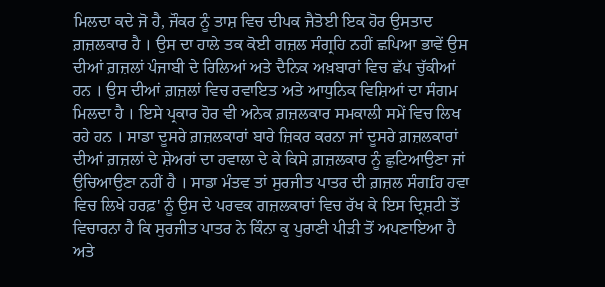ਮਿਲਦਾ ਕਦੇ ਜੋ ਹੈ, ਜੌਕਰ ਨੂੰ ਤਾਸ਼ ਵਿਚ ਦੀਪਕ ਜੈਤੋਈ ਇਕ ਹੋਰ ਉਸਤਾਦ ਗ਼ਜ਼ਲਕਾਰ ਹੈ । ਉਸ ਦਾ ਹਾਲੇ ਤਕ ਕੋਈ ਗਜ਼ਲ ਸੰਗ੍ਰਹਿ ਨਹੀਂ ਛਪਿਆ ਭਾਵੇਂ ਉਸ ਦੀਆਂ ਗ਼ਜ਼ਲਾਂ ਪੰਜਾਬੀ ਦੇ ਰਿਲਿਆਂ ਅਤੇ ਦੈਨਿਕ ਅਖ਼ਬਾਰਾਂ ਵਿਚ ਛੱਪ ਚੁੱਕੀਆਂ ਹਨ । ਉਸ ਦੀਆਂ ਗ਼ਜ਼ਲਾਂ ਵਿਚ ਰਵਾਇਤ ਅਤੇ ਆਧੁਨਿਕ ਵਿਸ਼ਿਆਂ ਦਾ ਸੰਗਮ ਮਿਲਦਾ ਹੈ । ਇਸੇ ਪ੍ਰਕਾਰ ਹੋਰ ਵੀ ਅਨੇਕ ਗ਼ਜ਼ਲਕਾਰ ਸਮਕਾਲੀ ਸਮੇਂ ਵਿਚ ਲਿਖ ਰਹੇ ਹਨ । ਸਾਡਾ ਦੂਸਰੇ ਗ਼ਜ਼ਲਕਾਰਾਂ ਬਾਰੇ ਜ਼ਿਕਰ ਕਰਨਾ ਜਾਂ ਦੂਸਰੇ ਗ਼ਜ਼ਲਕਾਰਾਂ ਦੀਆਂ ਗ਼ਜ਼ਲਾਂ ਦੇ ਸ਼ੇਅਰਾਂ ਦਾ ਹਵਾਲਾ ਦੇ ਕੇ ਕਿਸੇ ਗ਼ਜ਼ਲਕਾਰ ਨੂੰ ਛੁਟਿਆਉਣਾ ਜਾਂ ਉਚਿਆਉਣਾ ਨਹੀਂ ਹੈ । ਸਾਡਾ ਮੰਤਵ ਤਾਂ ਸੁਰਜੀਤ ਪਾਤਰ ਦੀ ਗ਼ਜ਼ਲ ਸੰਗfਹ ਹਵਾ ਵਿਚ ਲਿਖੇ ਹਰਫ਼' ਨੂੰ ਉਸ ਦੇ ਪਰਵਕ ਗਜ਼ਲਕਾਰਾਂ ਵਿਚ ਰੱਖ ਕੇ ਇਸ ਦ੍ਰਿਸ਼ਟੀ ਤੋਂ ਵਿਚਾਰਨਾ ਹੈ ਕਿ ਸੁਰਜੀਤ ਪਾਤਰ ਨੇ ਕਿੰਨਾ ਕੁ ਪੁਰਾਣੀ ਪੀੜੀ ਤੋਂ ਅਪਣਾਇਆ ਹੈ ਅਤੇ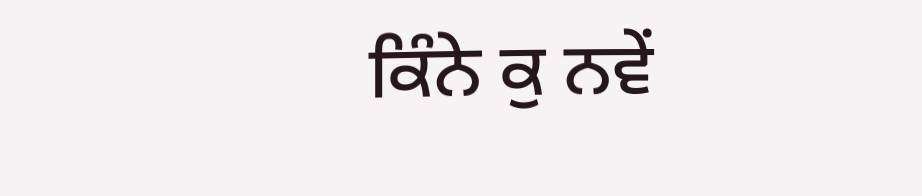ਕਿੰਨੇ ਕੁ ਨਵੇਂ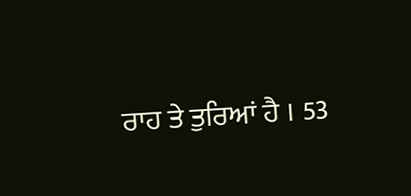ਰਾਹ ਤੇ ਤੁਰਿਆਂ ਹੈ । 53